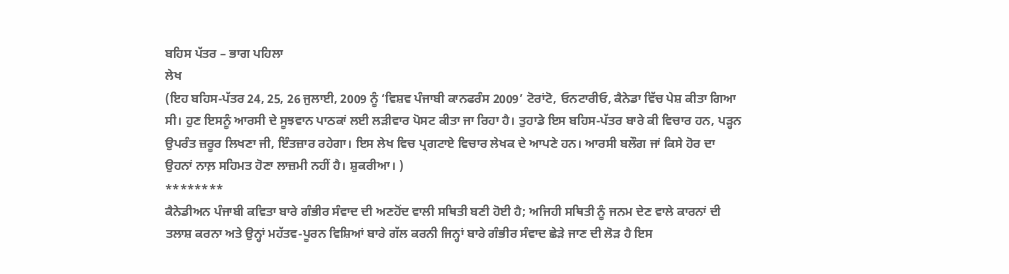ਬਹਿਸ ਪੱਤਰ – ਭਾਗ ਪਹਿਲਾ
ਲੇਖ
(ਇਹ ਬਹਿਸ-ਪੱਤਰ 24, 25, 26 ਜੁਲਾਈ, 2009 ਨੂੰ ‘ਵਿਸ਼ਵ ਪੰਜਾਬੀ ਕਾਨਫਰੰਸ 2009’ ਟੋਰਾਂਟੋ, ਓਨਟਾਰੀਓ, ਕੈਨੇਡਾ ਵਿੱਚ ਪੇਸ਼ ਕੀਤਾ ਗਿਆ ਸੀ। ਹੁਣ ਇਸਨੂੰ ਆਰਸੀ ਦੇ ਸੂਝਵਾਨ ਪਾਠਕਾਂ ਲਈ ਲੜੀਵਾਰ ਪੋਸਟ ਕੀਤਾ ਜਾ ਰਿਹਾ ਹੈ। ਤੁਹਾਡੇ ਇਸ ਬਹਿਸ-ਪੱਤਰ ਬਾਰੇ ਕੀ ਵਿਚਾਰ ਹਨ, ਪੜ੍ਹਨ ਉਪਰੰਤ ਜ਼ਰੂਰ ਲਿਖਣਾ ਜੀ, ਇੰਤਜ਼ਾਰ ਰਹੇਗਾ। ਇਸ ਲੇਖ ਵਿਚ ਪ੍ਰਗਟਾਏ ਵਿਚਾਰ ਲੇਖਕ ਦੇ ਆਪਣੇ ਹਨ। ਆਰਸੀ ਬਲੌਗ ਜਾਂ ਕਿਸੇ ਹੋਰ ਦਾ ਉਹਨਾਂ ਨਾਲ਼ ਸਹਿਮਤ ਹੋਣਾ ਲਾਜ਼ਮੀ ਨਹੀਂ ਹੈ। ਸ਼ੁਕਰੀਆ। )
********
ਕੈਨੇਡੀਅਨ ਪੰਜਾਬੀ ਕਵਿਤਾ ਬਾਰੇ ਗੰਭੀਰ ਸੰਵਾਦ ਦੀ ਅਣਹੋਂਦ ਵਾਲੀ ਸਥਿਤੀ ਬਣੀ ਹੋਈ ਹੈ; ਅਜਿਹੀ ਸਥਿਤੀ ਨੂੰ ਜਨਮ ਦੇਣ ਵਾਲੇ ਕਾਰਨਾਂ ਦੀ ਤਲਾਸ਼ ਕਰਨਾ ਅਤੇ ਉਨ੍ਹਾਂ ਮਹੱਤਵ-ਪੂਰਨ ਵਿਸ਼ਿਆਂ ਬਾਰੇ ਗੱਲ ਕਰਨੀ ਜਿਨ੍ਹਾਂ ਬਾਰੇ ਗੰਭੀਰ ਸੰਵਾਦ ਛੇੜੇ ਜਾਣ ਦੀ ਲੋੜ ਹੈ ਇਸ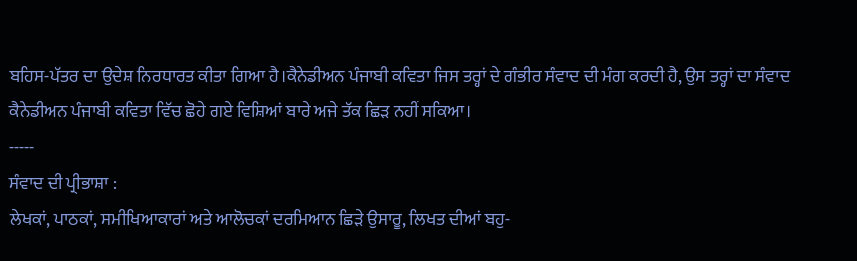ਬਹਿਸ-ਪੱਤਰ ਦਾ ਉਦੇਸ਼ ਨਿਰਧਾਰਤ ਕੀਤਾ ਗਿਆ ਹੈ।ਕੈਨੇਡੀਅਨ ਪੰਜਾਬੀ ਕਵਿਤਾ ਜਿਸ ਤਰ੍ਹਾਂ ਦੇ ਗੰਭੀਰ ਸੰਵਾਦ ਦੀ ਮੰਗ ਕਰਦੀ ਹੈ, ਉਸ ਤਰ੍ਹਾਂ ਦਾ ਸੰਵਾਦ ਕੈਨੇਡੀਅਨ ਪੰਜਾਬੀ ਕਵਿਤਾ ਵਿੱਚ ਛੋਹੇ ਗਏ ਵਿਸ਼ਿਆਂ ਬਾਰੇ ਅਜੇ ਤੱਕ ਛਿੜ ਨਹੀਂ ਸਕਿਆ।
-----
ਸੰਵਾਦ ਦੀ ਪ੍ਰੀਭਾਸ਼ਾ :
ਲੇਖਕਾਂ, ਪਾਠਕਾਂ, ਸਮੀਖਿਆਕਾਰਾਂ ਅਤੇ ਆਲੋਚਕਾਂ ਦਰਮਿਆਨ ਛਿੜੇ ਉਸਾਰੂ, ਲਿਖਤ ਦੀਆਂ ਬਹੁ-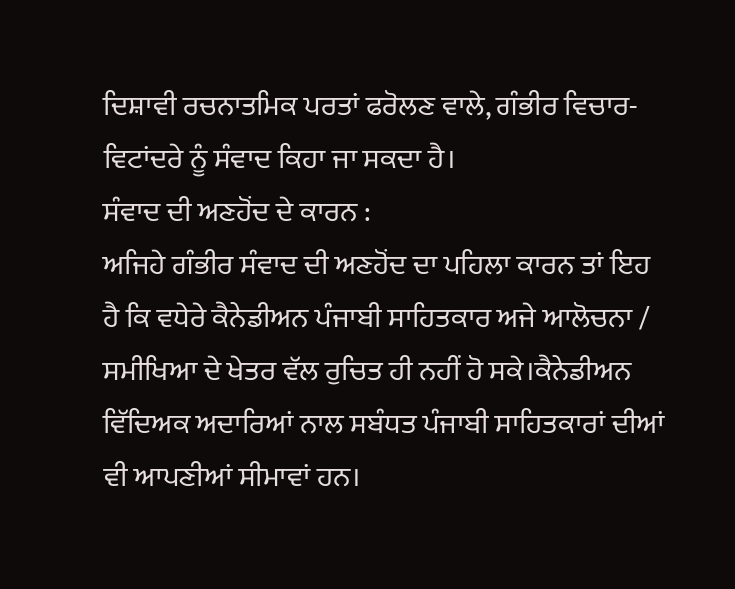ਦਿਸ਼ਾਵੀ ਰਚਨਾਤਮਿਕ ਪਰਤਾਂ ਫਰੋਲਣ ਵਾਲੇ, ਗੰਭੀਰ ਵਿਚਾਰ-ਵਿਟਾਂਦਰੇ ਨੂੰ ਸੰਵਾਦ ਕਿਹਾ ਜਾ ਸਕਦਾ ਹੈ।
ਸੰਵਾਦ ਦੀ ਅਣਹੋਂਦ ਦੇ ਕਾਰਨ :
ਅਜਿਹੇ ਗੰਭੀਰ ਸੰਵਾਦ ਦੀ ਅਣਹੋਂਦ ਦਾ ਪਹਿਲਾ ਕਾਰਨ ਤਾਂ ਇਹ ਹੈ ਕਿ ਵਧੇਰੇ ਕੈਨੇਡੀਅਨ ਪੰਜਾਬੀ ਸਾਹਿਤਕਾਰ ਅਜੇ ਆਲੋਚਨਾ / ਸਮੀਖਿਆ ਦੇ ਖੇਤਰ ਵੱਲ ਰੁਚਿਤ ਹੀ ਨਹੀਂ ਹੋ ਸਕੇ।ਕੈਨੇਡੀਅਨ ਵਿੱਦਿਅਕ ਅਦਾਰਿਆਂ ਨਾਲ ਸਬੰਧਤ ਪੰਜਾਬੀ ਸਾਹਿਤਕਾਰਾਂ ਦੀਆਂ ਵੀ ਆਪਣੀਆਂ ਸੀਮਾਵਾਂ ਹਨ।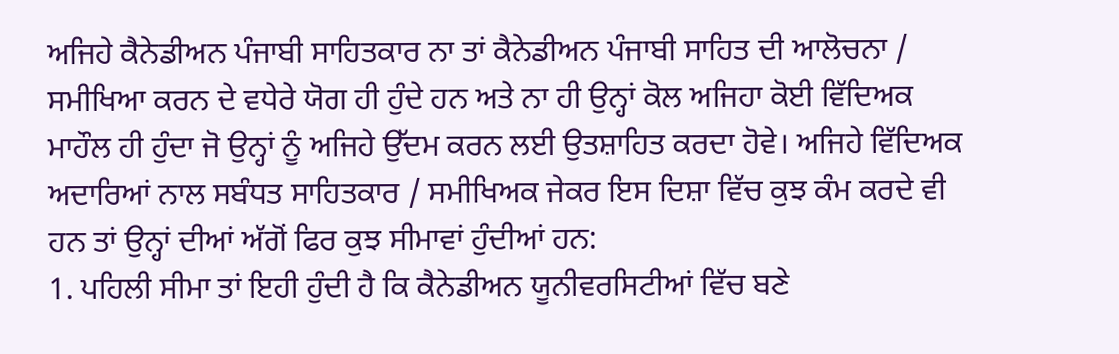ਅਜਿਹੇ ਕੈਨੇਡੀਅਨ ਪੰਜਾਬੀ ਸਾਹਿਤਕਾਰ ਨਾ ਤਾਂ ਕੈਨੇਡੀਅਨ ਪੰਜਾਬੀ ਸਾਹਿਤ ਦੀ ਆਲੋਚਨਾ / ਸਮੀਖਿਆ ਕਰਨ ਦੇ ਵਧੇਰੇ ਯੋਗ ਹੀ ਹੁੰਦੇ ਹਨ ਅਤੇ ਨਾ ਹੀ ਉਨ੍ਹਾਂ ਕੋਲ ਅਜਿਹਾ ਕੋਈ ਵਿੱਦਿਅਕ ਮਾਹੌਲ ਹੀ ਹੁੰਦਾ ਜੋ ਉਨ੍ਹਾਂ ਨੂੰ ਅਜਿਹੇ ਉੱਦਮ ਕਰਨ ਲਈ ਉਤਸ਼ਾਹਿਤ ਕਰਦਾ ਹੋਵੇ। ਅਜਿਹੇ ਵਿੱਦਿਅਕ ਅਦਾਰਿਆਂ ਨਾਲ ਸਬੰਧਤ ਸਾਹਿਤਕਾਰ / ਸਮੀਖਿਅਕ ਜੇਕਰ ਇਸ ਦਿਸ਼ਾ ਵਿੱਚ ਕੁਝ ਕੰਮ ਕਰਦੇ ਵੀ ਹਨ ਤਾਂ ਉਨ੍ਹਾਂ ਦੀਆਂ ਅੱਗੋਂ ਫਿਰ ਕੁਝ ਸੀਮਾਵਾਂ ਹੁੰਦੀਆਂ ਹਨ:
1. ਪਹਿਲੀ ਸੀਮਾ ਤਾਂ ਇਹੀ ਹੁੰਦੀ ਹੈ ਕਿ ਕੈਨੇਡੀਅਨ ਯੂਨੀਵਰਸਿਟੀਆਂ ਵਿੱਚ ਬਣੇ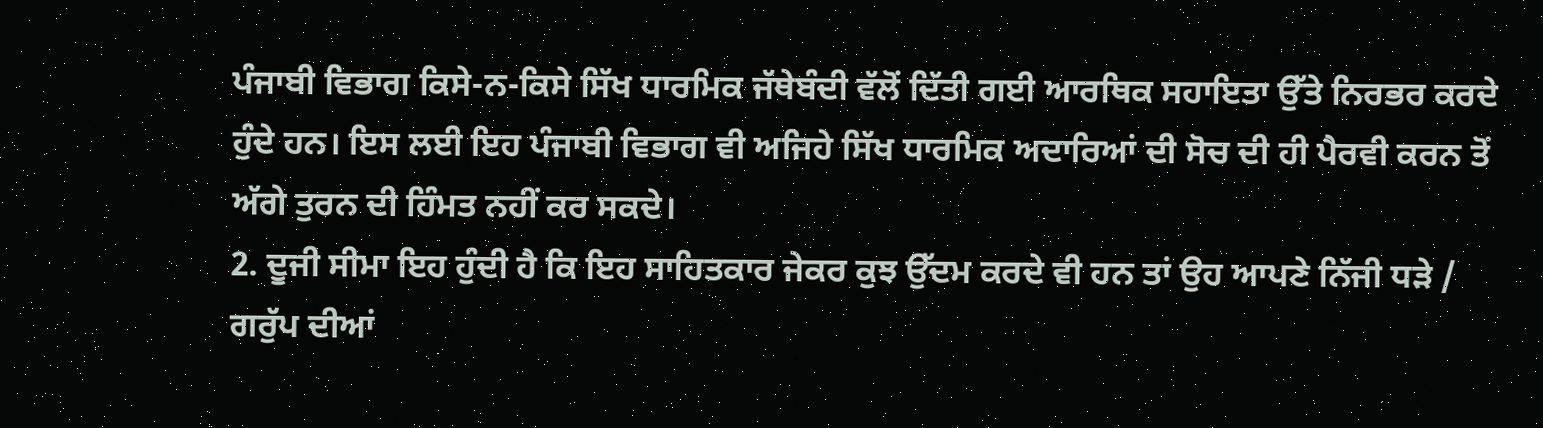ਪੰਜਾਬੀ ਵਿਭਾਗ ਕਿਸੇ-ਨ-ਕਿਸੇ ਸਿੱਖ ਧਾਰਮਿਕ ਜੱਥੇਬੰਦੀ ਵੱਲੋਂ ਦਿੱਤੀ ਗਈ ਆਰਥਿਕ ਸਹਾਇਤਾ ਉੱਤੇ ਨਿਰਭਰ ਕਰਦੇ ਹੁੰਦੇ ਹਨ। ਇਸ ਲਈ ਇਹ ਪੰਜਾਬੀ ਵਿਭਾਗ ਵੀ ਅਜਿਹੇ ਸਿੱਖ ਧਾਰਮਿਕ ਅਦਾਰਿਆਂ ਦੀ ਸੋਚ ਦੀ ਹੀ ਪੈਰਵੀ ਕਰਨ ਤੋਂ ਅੱਗੇ ਤੁਰਨ ਦੀ ਹਿੰਮਤ ਨਹੀਂ ਕਰ ਸਕਦੇ।
2. ਦੂਜੀ ਸੀਮਾ ਇਹ ਹੁੰਦੀ ਹੈ ਕਿ ਇਹ ਸਾਹਿਤਕਾਰ ਜੇਕਰ ਕੁਝ ਉੱਦਮ ਕਰਦੇ ਵੀ ਹਨ ਤਾਂ ਉਹ ਆਪਣੇ ਨਿੱਜੀ ਧੜੇ / ਗਰੁੱਪ ਦੀਆਂ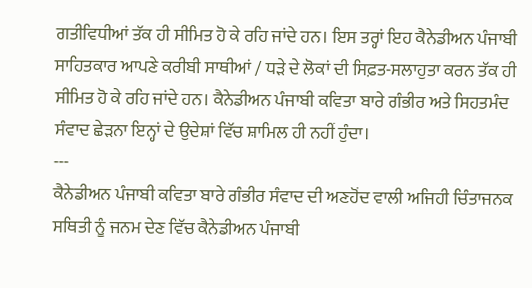ਗਤੀਵਿਧੀਆਂ ਤੱਕ ਹੀ ਸੀਮਿਤ ਹੋ ਕੇ ਰਹਿ ਜਾਂਦੇ ਹਨ। ਇਸ ਤਰ੍ਹਾਂ ਇਹ ਕੈਨੇਡੀਅਨ ਪੰਜਾਬੀ ਸਾਹਿਤਕਾਰ ਆਪਣੇ ਕਰੀਬੀ ਸਾਥੀਆਂ / ਧੜੇ ਦੇ ਲੋਕਾਂ ਦੀ ਸਿਫ਼ਤ-ਸਲਾਹੁਤਾ ਕਰਨ ਤੱਕ ਹੀ ਸੀਮਿਤ ਹੋ ਕੇ ਰਹਿ ਜਾਂਦੇ ਹਨ। ਕੈਨੇਡੀਅਨ ਪੰਜਾਬੀ ਕਵਿਤਾ ਬਾਰੇ ਗੰਭੀਰ ਅਤੇ ਸਿਹਤਮੰਦ ਸੰਵਾਦ ਛੇੜਨਾ ਇਨ੍ਹਾਂ ਦੇ ਉਦੇਸ਼ਾਂ ਵਿੱਚ ਸ਼ਾਮਿਲ ਹੀ ਨਹੀਂ ਹੁੰਦਾ।
---
ਕੈਨੇਡੀਅਨ ਪੰਜਾਬੀ ਕਵਿਤਾ ਬਾਰੇ ਗੰਭੀਰ ਸੰਵਾਦ ਦੀ ਅਣਹੋਂਦ ਵਾਲੀ ਅਜਿਹੀ ਚਿੰਤਾਜਨਕ ਸਥਿਤੀ ਨੂੰ ਜਨਮ ਦੇਣ ਵਿੱਚ ਕੈਨੇਡੀਅਨ ਪੰਜਾਬੀ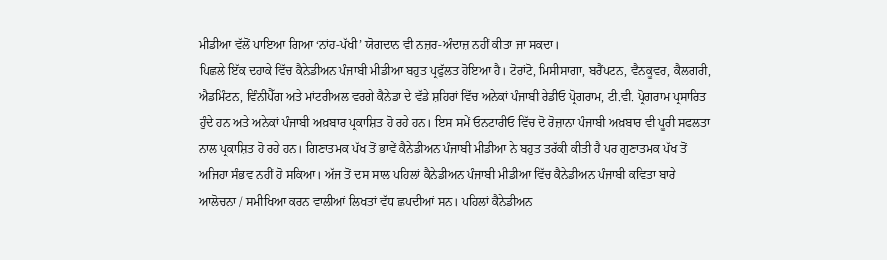ਮੀਡੀਆ ਵੱਲੋਂ ਪਾਇਆ ਗਿਆ ‘ਨਾਂਹ-ਪੱਖੀ’ ਯੋਗਦਾਨ ਵੀ ਨਜ਼ਰ-ਅੰਦਾਜ਼ ਨਹੀਂ ਕੀਤਾ ਜਾ ਸਕਦਾ।
ਪਿਛਲੇ ਇੱਕ ਦਹਾਕੇ ਵਿੱਚ ਕੈਨੇਡੀਅਨ ਪੰਜਾਬੀ ਮੀਡੀਆ ਬਹੁਤ ਪ੍ਰਫੁੱਲਤ ਹੋਇਆ ਹੈ। ਟੋਰਾਂਟੋ, ਮਿਸੀਸਾਗਾ, ਬਰੈਂਪਟਨ, ਵੈਨਕੂਵਰ, ਕੈਲਗਰੀ, ਐਡਮਿੰਟਨ, ਵਿੰਨੀਪੈੱਗ ਅਤੇ ਮਾਂਟਰੀਅਲ ਵਰਗੇ ਕੈਨੇਡਾ ਦੇ ਵੱਡੇ ਸ਼ਹਿਰਾਂ ਵਿੱਚ ਅਨੇਕਾਂ ਪੰਜਾਬੀ ਰੇਡੀਓ ਪ੍ਰੋਗਰਾਮ, ਟੀ.ਵੀ. ਪ੍ਰੋਗਰਾਮ ਪ੍ਰਸਾਰਿਤ ਹੁੰਦੇ ਹਨ ਅਤੇ ਅਨੇਕਾਂ ਪੰਜਾਬੀ ਅਖ਼ਬਾਰ ਪ੍ਰਕਾਸ਼ਿਤ ਹੋ ਰਹੇ ਹਨ। ਇਸ ਸਮੇਂ ਓਨਟਾਰੀਓ ਵਿੱਚ ਦੋ ਰੋਜ਼ਾਨਾ ਪੰਜਾਬੀ ਅਖ਼ਬਾਰ ਵੀ ਪੂਰੀ ਸਫਲਤਾ ਨਾਲ ਪ੍ਰਕਾਸ਼ਿਤ ਹੋ ਰਹੇ ਹਨ। ਗਿਣਾਤਮਕ ਪੱਖ ਤੋਂ ਭਾਵੇਂ ਕੈਨੇਡੀਅਨ ਪੰਜਾਬੀ ਮੀਡੀਆ ਨੇ ਬਹੁਤ ਤਰੱਕੀ ਕੀਤੀ ਹੈ ਪਰ ਗੁਣਾਤਮਕ ਪੱਖ ਤੋਂ ਅਜਿਹਾ ਸੰਭਵ ਨਹੀਂ ਹੋ ਸਕਿਆ। ਅੱਜ ਤੋਂ ਦਸ ਸਾਲ ਪਹਿਲਾਂ ਕੈਨੇਡੀਅਨ ਪੰਜਾਬੀ ਮੀਡੀਆ ਵਿੱਚ ਕੈਨੇਡੀਅਨ ਪੰਜਾਬੀ ਕਵਿਤਾ ਬਾਰੇ ਆਲੋਚਨਾ / ਸਮੀਖਿਆ ਕਰਨ ਵਾਲੀਆਂ ਲਿਖਤਾਂ ਵੱਧ ਛਪਦੀਆਂ ਸਨ। ਪਹਿਲਾਂ ਕੈਨੇਡੀਅਨ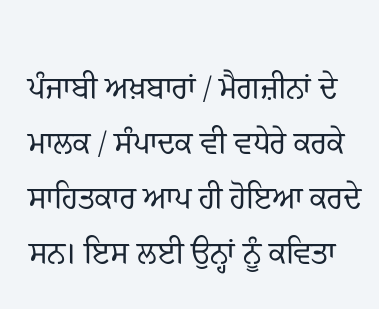ਪੰਜਾਬੀ ਅਖ਼ਬਾਰਾਂ / ਮੈਗਜ਼ੀਨਾਂ ਦੇ ਮਾਲਕ / ਸੰਪਾਦਕ ਵੀ ਵਧੇਰੇ ਕਰਕੇ ਸਾਹਿਤਕਾਰ ਆਪ ਹੀ ਹੋਇਆ ਕਰਦੇ ਸਨ। ਇਸ ਲਈ ਉਨ੍ਹਾਂ ਨੂੰ ਕਵਿਤਾ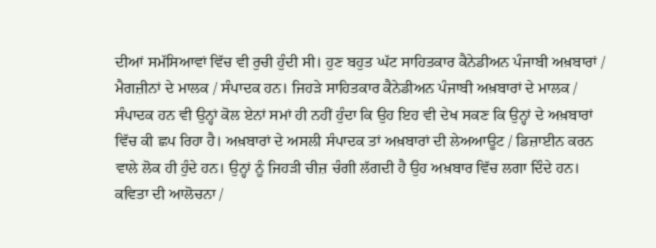ਦੀਆਂ ਸਮੱਸਿਆਵਾਂ ਵਿੱਚ ਵੀ ਰੁਚੀ ਹੁੰਦੀ ਸੀ। ਹੁਣ ਬਹੁਤ ਘੱਟ ਸਾਹਿਤਕਾਰ ਕੈਨੇਡੀਅਨ ਪੰਜਾਬੀ ਅਖ਼ਬਾਰਾਂ / ਮੈਗਜ਼ੀਨਾਂ ਦੇ ਮਾਲਕ / ਸੰਪਾਦਕ ਹਨ। ਜਿਹੜੇ ਸਾਹਿਤਕਾਰ ਕੈਨੇਡੀਅਨ ਪੰਜਾਬੀ ਅਖ਼ਬਾਰਾਂ ਦੇ ਮਾਲਕ / ਸੰਪਾਦਕ ਹਨ ਵੀ ਉਨ੍ਹਾਂ ਕੋਲ ਏਨਾਂ ਸਮਾਂ ਹੀ ਨਹੀਂ ਹੁੰਦਾ ਕਿ ਉਹ ਇਹ ਵੀ ਦੇਖ ਸਕਣ ਕਿ ਉਨ੍ਹਾਂ ਦੇ ਅਖ਼ਬਾਰਾਂ ਵਿੱਚ ਕੀ ਛਪ ਰਿਹਾ ਹੈ। ਅਖ਼ਬਾਰਾਂ ਦੇ ਅਸਲੀ ਸੰਪਾਦਕ ਤਾਂ ਅਖ਼ਬਾਰਾਂ ਦੀ ਲੇਅਆਊਟ / ਡਿਜ਼ਾਈਨ ਕਰਨ ਵਾਲੇ ਲੋਕ ਹੀ ਹੁੰਦੇ ਹਨ। ਉਨ੍ਹਾਂ ਨੂੰ ਜਿਹੜੀ ਚੀਜ਼ ਚੰਗੀ ਲੱਗਦੀ ਹੈ ਉਹ ਅਖ਼ਬਾਰ ਵਿੱਚ ਲਗਾ ਦਿੰਦੇ ਹਨ। ਕਵਿਤਾ ਦੀ ਆਲੋਚਨਾ /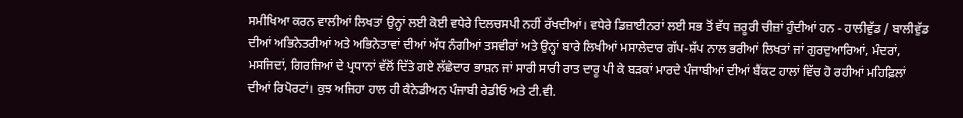ਸਮੀਖਿਆ ਕਰਨ ਵਾਲੀਆਂ ਲਿਖਤਾਂ ਉਨ੍ਹਾਂ ਲਈ ਕੋਈ ਵਧੇਰੇ ਦਿਲਚਸਪੀ ਨਹੀਂ ਰੱਖਦੀਆਂ। ਵਧੇਰੇ ਡਿਜ਼ਾਈਨਰਾਂ ਲਈ ਸਭ ਤੋਂ ਵੱਧ ਜ਼ਰੂਰੀ ਚੀਜ਼ਾਂ ਹੁੰਦੀਆਂ ਹਨ - ਹਾਲੀਵੁੱਡ / ਬਾਲੀਵੁੱਡ ਦੀਆਂ ਅਭਿਨੇਤਰੀਆਂ ਅਤੇ ਅਭਿਨੇਤਾਵਾਂ ਦੀਆਂ ਅੱਧ ਨੰਗੀਆਂ ਤਸਵੀਰਾਂ ਅਤੇ ਉਨ੍ਹਾਂ ਬਾਰੇ ਲਿਖੀਆਂ ਮਸਾਲੇਦਾਰ ਗੱਪ-ਸ਼ੱਪ ਨਾਲ ਭਰੀਆਂ ਲਿਖਤਾਂ ਜਾਂ ਗੁਰਦੁਆਰਿਆਂ, ਮੰਦਰਾਂ, ਮਸਜਿਦਾਂ, ਗਿਰਜਿਆਂ ਦੇ ਪ੍ਰਧਾਨਾਂ ਵੱਲੋਂ ਦਿੱਤੇ ਗਏ ਲੱਛੇਦਾਰ ਭਾਸ਼ਨ ਜਾਂ ਸਾਰੀ ਸਾਰੀ ਰਾਤ ਦਾਰੂ ਪੀ ਕੇ ਬੜਕਾਂ ਮਾਰਦੇ ਪੰਜਾਬੀਆਂ ਦੀਆਂ ਬੈਂਕਟ ਹਾਲਾਂ ਵਿੱਚ ਹੋ ਰਹੀਆਂ ਮਹਿਫ਼ਿਲਾਂ ਦੀਆਂ ਰਿਪੋਰਟਾਂ। ਕੁਝ ਅਜਿਹਾ ਹਾਲ ਹੀ ਕੈਨੇਡੀਅਨ ਪੰਜਾਬੀ ਰੇਡੀਓ ਅਤੇ ਟੀ.ਵੀ.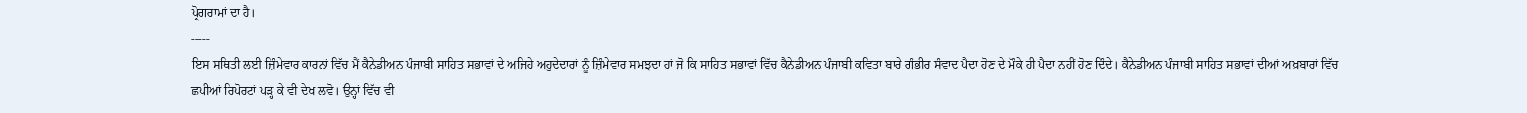ਪ੍ਰੋਗਰਾਮਾਂ ਦਾ ਹੈ।
-----
ਇਸ ਸਥਿਤੀ ਲਈ ਜ਼ਿੰਮੇਵਾਰ ਕਾਰਨਾਂ ਵਿੱਚ ਮੈਂ ਕੈਨੇਡੀਅਨ ਪੰਜਾਬੀ ਸਾਹਿਤ ਸਭਾਵਾਂ ਦੇ ਅਜਿਹੇ ਅਹੁਦੇਦਾਰਾਂ ਨੂੰ ਜ਼ਿੰਮੇਵਾਰ ਸਮਝਦਾ ਹਾਂ ਜੋ ਕਿ ਸਾਹਿਤ ਸਭਾਵਾਂ ਵਿੱਚ ਕੈਨੇਡੀਅਨ ਪੰਜਾਬੀ ਕਵਿਤਾ ਬਾਰੇ ਗੰਭੀਰ ਸੰਵਾਦ ਪੈਦਾ ਹੋਣ ਦੇ ਮੌਕੇ ਹੀ ਪੈਦਾ ਨਹੀਂ ਹੋਣ ਦਿੰਦੇ। ਕੈਨੇਡੀਅਨ ਪੰਜਾਬੀ ਸਾਹਿਤ ਸਭਾਵਾਂ ਦੀਆਂ ਅਖ਼ਬਾਰਾਂ ਵਿੱਚ ਛਪੀਆਂ ਰਿਪੋਰਟਾਂ ਪੜ੍ਹ ਕੇ ਵੀ ਦੇਖ ਲਵੋ। ਉਨ੍ਹਾਂ ਵਿੱਚ ਵੀ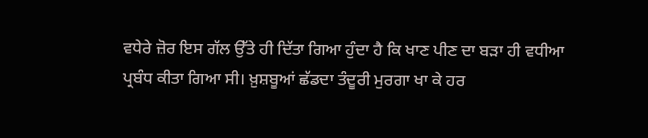ਵਧੇਰੇ ਜ਼ੋਰ ਇਸ ਗੱਲ ਉੱਤੇ ਹੀ ਦਿੱਤਾ ਗਿਆ ਹੁੰਦਾ ਹੈ ਕਿ ਖਾਣ ਪੀਣ ਦਾ ਬੜਾ ਹੀ ਵਧੀਆ ਪ੍ਰਬੰਧ ਕੀਤਾ ਗਿਆ ਸੀ। ਖ਼ੁਸ਼ਬੂਆਂ ਛੱਡਦਾ ਤੰਦੂਰੀ ਮੁਰਗਾ ਖਾ ਕੇ ਹਰ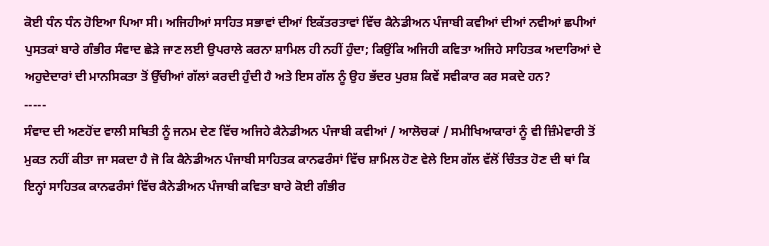ਕੋਈ ਧੰਨ ਧੰਨ ਹੋਇਆ ਪਿਆ ਸੀ। ਅਜਿਹੀਆਂ ਸਾਹਿਤ ਸਭਾਵਾਂ ਦੀਆਂ ਇਕੱਤਰਤਾਵਾਂ ਵਿੱਚ ਕੈਨੇਡੀਅਨ ਪੰਜਾਬੀ ਕਵੀਆਂ ਦੀਆਂ ਨਵੀਆਂ ਛਪੀਆਂ ਪੁਸਤਕਾਂ ਬਾਰੇ ਗੰਭੀਰ ਸੰਵਾਦ ਛੇੜੇ ਜਾਣ ਲਈ ਉਪਰਾਲੇ ਕਰਨਾ ਸ਼ਾਮਿਲ ਹੀ ਨਹੀਂ ਹੁੰਦਾ; ਕਿਉਂਕਿ ਅਜਿਹੀ ਕਵਿਤਾ ਅਜਿਹੇ ਸਾਹਿਤਕ ਅਦਾਰਿਆਂ ਦੇ ਅਹੁਦੇਦਾਰਾਂ ਦੀ ਮਾਨਸਿਕਤਾ ਤੋਂ ਉੱਚੀਆਂ ਗੱਲਾਂ ਕਰਦੀ ਹੁੰਦੀ ਹੈ ਅਤੇ ਇਸ ਗੱਲ ਨੂੰ ਉਹ ਭੱਦਰ ਪੁਰਸ਼ ਕਿਵੇਂ ਸਵੀਕਾਰ ਕਰ ਸਕਦੇ ਹਨ?
-----
ਸੰਵਾਦ ਦੀ ਅਣਹੋਂਦ ਵਾਲੀ ਸਥਿਤੀ ਨੂੰ ਜਨਮ ਦੇਣ ਵਿੱਚ ਅਜਿਹੇ ਕੈਨੇਡੀਅਨ ਪੰਜਾਬੀ ਕਵੀਆਂ / ਆਲੋਚਕਾਂ / ਸਮੀਖਿਆਕਾਰਾਂ ਨੂੰ ਵੀ ਜ਼ਿੰਮੇਵਾਰੀ ਤੋਂ ਮੁਕਤ ਨਹੀਂ ਕੀਤਾ ਜਾ ਸਕਦਾ ਹੈ ਜੋ ਕਿ ਕੈਨੇਡੀਅਨ ਪੰਜਾਬੀ ਸਾਹਿਤਕ ਕਾਨਫਰੰਸਾਂ ਵਿੱਚ ਸ਼ਾਮਿਲ ਹੋਣ ਵੇਲੇ ਇਸ ਗੱਲ ਵੱਲੋਂ ਚਿੰਤਤ ਹੋਣ ਦੀ ਥਾਂ ਕਿ ਇਨ੍ਹਾਂ ਸਾਹਿਤਕ ਕਾਨਫਰੰਸਾਂ ਵਿੱਚ ਕੈਨੇਡੀਅਨ ਪੰਜਾਬੀ ਕਵਿਤਾ ਬਾਰੇ ਕੋਈ ਗੰਭੀਰ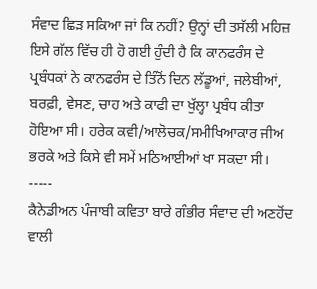ਸੰਵਾਦ ਛਿੜ ਸਕਿਆ ਜਾਂ ਕਿ ਨਹੀਂ? ਉਨ੍ਹਾਂ ਦੀ ਤਸੱਲੀ ਮਹਿਜ਼ ਇਸੇ ਗੱਲ ਵਿੱਚ ਹੀ ਹੋ ਗਈ ਹੁੰਦੀ ਹੈ ਕਿ ਕਾਨਫਰੰਸ ਦੇ ਪ੍ਰਬੰਧਕਾਂ ਨੇ ਕਾਨਫਰੰਸ ਦੇ ਤਿੰਨੋਂ ਦਿਨ ਲੱਡੂਆਂ, ਜਲੇਬੀਆਂ, ਬਰਫ਼ੀ, ਵੇਸਣ, ਚਾਹ ਅਤੇ ਕਾਫੀ ਦਾ ਖੁੱਲ੍ਹਾ ਪ੍ਰਬੰਧ ਕੀਤਾ ਹੋਇਆ ਸੀ। ਹਰੇਕ ਕਵੀ/ਆਲੋਚਕ/ਸਮੀਖਿਆਕਾਰ ਜੀਅ ਭਰਕੇ ਅਤੇ ਕਿਸੇ ਵੀ ਸਮੇਂ ਮਠਿਆਈਆਂ ਖਾ ਸਕਦਾ ਸੀ।
-----
ਕੈਨੇਡੀਅਨ ਪੰਜਾਬੀ ਕਵਿਤਾ ਬਾਰੇ ਗੰਭੀਰ ਸੰਵਾਦ ਦੀ ਅਣਹੋਂਦ ਵਾਲੀ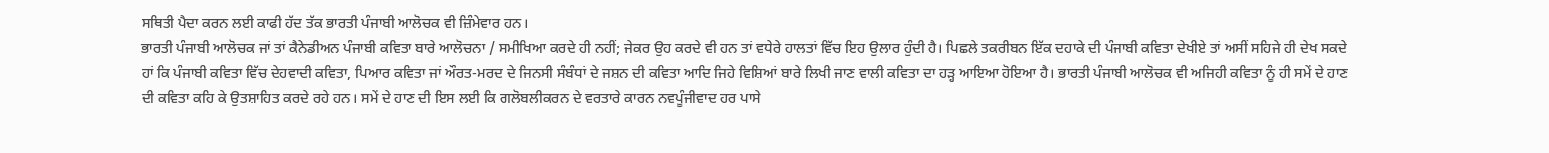ਸਥਿਤੀ ਪੈਦਾ ਕਰਨ ਲਈ ਕਾਫੀ ਹੱਦ ਤੱਕ ਭਾਰਤੀ ਪੰਜਾਬੀ ਆਲੋਚਕ ਵੀ ਜ਼ਿੰਮੇਵਾਰ ਹਨ।
ਭਾਰਤੀ ਪੰਜਾਬੀ ਆਲੋਚਕ ਜਾਂ ਤਾਂ ਕੈਨੇਡੀਅਨ ਪੰਜਾਬੀ ਕਵਿਤਾ ਬਾਰੇ ਆਲੋਚਨਾ / ਸਮੀਖਿਆ ਕਰਦੇ ਹੀ ਨਹੀਂ; ਜੇਕਰ ਉਹ ਕਰਦੇ ਵੀ ਹਨ ਤਾਂ ਵਧੇਰੇ ਹਾਲਤਾਂ ਵਿੱਚ ਇਹ ਉਲਾਰ ਹੁੰਦੀ ਹੈ। ਪਿਛਲੇ ਤਕਰੀਬਨ ਇੱਕ ਦਹਾਕੇ ਦੀ ਪੰਜਾਬੀ ਕਵਿਤਾ ਦੇਖੀਏ ਤਾਂ ਅਸੀਂ ਸਹਿਜੇ ਹੀ ਦੇਖ ਸਕਦੇ ਹਾਂ ਕਿ ਪੰਜਾਬੀ ਕਵਿਤਾ ਵਿੱਚ ਦੇਹਵਾਦੀ ਕਵਿਤਾ, ਪਿਆਰ ਕਵਿਤਾ ਜਾਂ ਔਰਤ-ਮਰਦ ਦੇ ਜਿਨਸੀ ਸੰਬੰਧਾਂ ਦੇ ਜਸ਼ਨ ਦੀ ਕਵਿਤਾ ਆਦਿ ਜਿਹੇ ਵਿਸ਼ਿਆਂ ਬਾਰੇ ਲਿਖੀ ਜਾਣ ਵਾਲੀ ਕਵਿਤਾ ਦਾ ਹੜ੍ਹ ਆਇਆ ਹੋਇਆ ਹੈ। ਭਾਰਤੀ ਪੰਜਾਬੀ ਆਲੋਚਕ ਵੀ ਅਜਿਹੀ ਕਵਿਤਾ ਨੂੰ ਹੀ ਸਮੇਂ ਦੇ ਹਾਣ ਦੀ ਕਵਿਤਾ ਕਹਿ ਕੇ ਉਤਸ਼ਾਹਿਤ ਕਰਦੇ ਰਹੇ ਹਨ। ਸਮੇਂ ਦੇ ਹਾਣ ਦੀ ਇਸ ਲਈ ਕਿ ਗਲੋਬਲੀਕਰਨ ਦੇ ਵਰਤਾਰੇ ਕਾਰਨ ਨਵਪੂੰਜੀਵਾਦ ਹਰ ਪਾਸੇ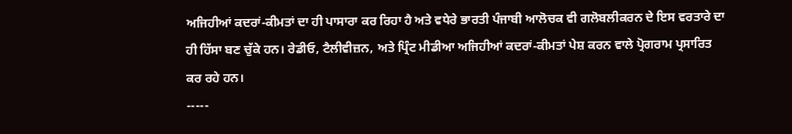ਅਜਿਹੀਆਂ ਕਦਰਾਂ-ਕੀਮਤਾਂ ਦਾ ਹੀ ਪਾਸਾਰਾ ਕਰ ਰਿਹਾ ਹੈ ਅਤੇ ਵਧੇਰੇ ਭਾਰਤੀ ਪੰਜਾਬੀ ਆਲੋਚਕ ਵੀ ਗਲੋਬਲੀਕਰਨ ਦੇ ਇਸ ਵਰਤਾਰੇ ਦਾ ਹੀ ਹਿੱਸਾ ਬਣ ਚੁੱਕੇ ਹਨ। ਰੇਡੀਓ, ਟੈਲੀਵੀਜ਼ਨ, ਅਤੇ ਪ੍ਰਿੰਟ ਮੀਡੀਆ ਅਜਿਹੀਆਂ ਕਦਰਾਂ-ਕੀਮਤਾਂ ਪੇਸ਼ ਕਰਨ ਵਾਲੇ ਪ੍ਰੋਗਰਾਮ ਪ੍ਰਸਾਰਿਤ ਕਰ ਰਹੇ ਹਨ।
-----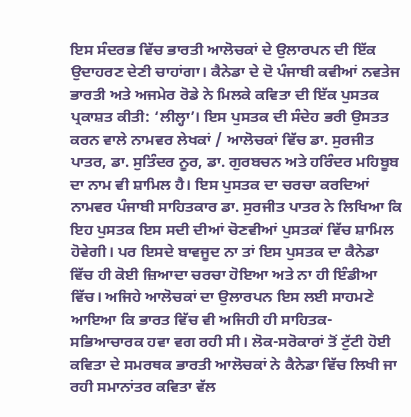ਇਸ ਸੰਦਰਭ ਵਿੱਚ ਭਾਰਤੀ ਆਲੋਚਕਾਂ ਦੇ ਉਲਾਰਪਨ ਦੀ ਇੱਕ ਉਦਾਹਰਣ ਦੇਣੀ ਚਾਹਾਂਗਾ। ਕੈਨੇਡਾ ਦੇ ਦੋ ਪੰਜਾਬੀ ਕਵੀਆਂ ਨਵਤੇਜ ਭਾਰਤੀ ਅਤੇ ਅਜਮੇਰ ਰੋਡੇ ਨੇ ਮਿਲਕੇ ਕਵਿਤਾ ਦੀ ਇੱਕ ਪੁਸਤਕ ਪ੍ਰਕਾਸ਼ਤ ਕੀਤੀ: ‘ਲੀਲ੍ਹਾ’। ਇਸ ਪੁਸਤਕ ਦੀ ਸੰਦੇਹ ਭਰੀ ਉਸਤਤ ਕਰਨ ਵਾਲੇ ਨਾਮਵਰ ਲੇਖਕਾਂ / ਆਲੋਚਕਾਂ ਵਿੱਚ ਡਾ. ਸੁਰਜੀਤ ਪਾਤਰ, ਡਾ. ਸੁਤਿੰਦਰ ਨੂਰ, ਡਾ. ਗੁਰਬਚਨ ਅਤੇ ਹਰਿੰਦਰ ਮਹਿਬੂਬ ਦਾ ਨਾਮ ਵੀ ਸ਼ਾਮਿਲ ਹੈ। ਇਸ ਪੁਸਤਕ ਦਾ ਚਰਚਾ ਕਰਦਿਆਂ ਨਾਮਵਰ ਪੰਜਾਬੀ ਸਾਹਿਤਕਾਰ ਡਾ. ਸੁਰਜੀਤ ਪਾਤਰ ਨੇ ਲਿਖਿਆ ਕਿ ਇਹ ਪੁਸਤਕ ਇਸ ਸਦੀ ਦੀਆਂ ਚੋਣਵੀਆਂ ਪੁਸਤਕਾਂ ਵਿੱਚ ਸ਼ਾਮਿਲ ਹੋਵੇਗੀ। ਪਰ ਇਸਦੇ ਬਾਵਜੂਦ ਨਾ ਤਾਂ ਇਸ ਪੁਸਤਕ ਦਾ ਕੈਨੇਡਾ ਵਿੱਚ ਹੀ ਕੋਈ ਜ਼ਿਆਦਾ ਚਰਚਾ ਹੋਇਆ ਅਤੇ ਨਾ ਹੀ ਇੰਡੀਆ ਵਿੱਚ। ਅਜਿਹੇ ਆਲੋਚਕਾਂ ਦਾ ਉਲਾਰਪਨ ਇਸ ਲਈ ਸਾਹਮਣੇ ਆਇਆ ਕਿ ਭਾਰਤ ਵਿੱਚ ਵੀ ਅਜਿਹੀ ਹੀ ਸਾਹਿਤਕ-ਸਭਿਆਚਾਰਕ ਹਵਾ ਵਗ ਰਹੀ ਸੀ। ਲੋਕ-ਸਰੋਕਾਰਾਂ ਤੋਂ ਟੁੱਟੀ ਹੋਈ ਕਵਿਤਾ ਦੇ ਸਮਰਥਕ ਭਾਰਤੀ ਆਲੋਚਕਾਂ ਨੇ ਕੈਨੇਡਾ ਵਿੱਚ ਲਿਖੀ ਜਾ ਰਹੀ ਸਮਾਨਾਂਤਰ ਕਵਿਤਾ ਵੱਲ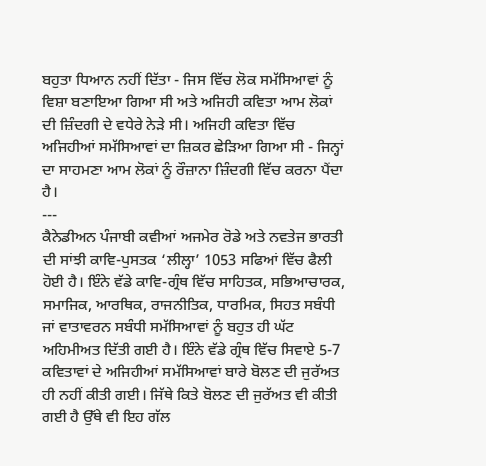ਬਹੁਤਾ ਧਿਆਨ ਨਹੀਂ ਦਿੱਤਾ - ਜਿਸ ਵਿੱਚ ਲੋਕ ਸਮੱਸਿਆਵਾਂ ਨੂੰ ਵਿਸ਼ਾ ਬਣਾਇਆ ਗਿਆ ਸੀ ਅਤੇ ਅਜਿਹੀ ਕਵਿਤਾ ਆਮ ਲੋਕਾਂ ਦੀ ਜ਼ਿੰਦਗੀ ਦੇ ਵਧੇਰੇ ਨੇੜੇ ਸੀ। ਅਜਿਹੀ ਕਵਿਤਾ ਵਿੱਚ ਅਜਿਹੀਆਂ ਸਮੱਸਿਆਵਾਂ ਦਾ ਜ਼ਿਕਰ ਛੇੜਿਆ ਗਿਆ ਸੀ - ਜਿਨ੍ਹਾਂ ਦਾ ਸਾਹਮਣਾ ਆਮ ਲੋਕਾਂ ਨੂੰ ਰੌਜ਼ਾਨਾ ਜ਼ਿੰਦਗੀ ਵਿੱਚ ਕਰਨਾ ਪੈਂਦਾ ਹੈ।
---
ਕੈਨੇਡੀਅਨ ਪੰਜਾਬੀ ਕਵੀਆਂ ਅਜਮੇਰ ਰੋਡੇ ਅਤੇ ਨਵਤੇਜ ਭਾਰਤੀ ਦੀ ਸਾਂਝੀ ਕਾਵਿ-ਪੁਸਤਕ ‘ਲੀਲ੍ਹਾ’ 1053 ਸਫਿਆਂ ਵਿੱਚ ਫੈਲੀ ਹੋਈ ਹੈ। ਇੰਨੇ ਵੱਡੇ ਕਾਵਿ-ਗ੍ਰੰਥ ਵਿੱਚ ਸਾਹਿਤਕ, ਸਭਿਆਚਾਰਕ, ਸਮਾਜਿਕ, ਆਰਥਿਕ, ਰਾਜਨੀਤਿਕ, ਧਾਰਮਿਕ, ਸਿਹਤ ਸਬੰਧੀ ਜਾਂ ਵਾਤਾਵਰਨ ਸਬੰਧੀ ਸਮੱਸਿਆਵਾਂ ਨੂੰ ਬਹੁਤ ਹੀ ਘੱਟ ਅਹਿਮੀਅਤ ਦਿੱਤੀ ਗਈ ਹੈ। ਇੰਨੇ ਵੱਡੇ ਗ੍ਰੰਥ ਵਿੱਚ ਸਿਵਾਏ 5-7 ਕਵਿਤਾਵਾਂ ਦੇ ਅਜਿਹੀਆਂ ਸਮੱਸਿਆਵਾਂ ਬਾਰੇ ਬੋਲਣ ਦੀ ਜੁਰੱਅਤ ਹੀ ਨਹੀਂ ਕੀਤੀ ਗਈ। ਜਿੱਥੇ ਕਿਤੇ ਬੋਲਣ ਦੀ ਜੁਰੱਅਤ ਵੀ ਕੀਤੀ ਗਈ ਹੈ ਉੱਥੇ ਵੀ ਇਹ ਗੱਲ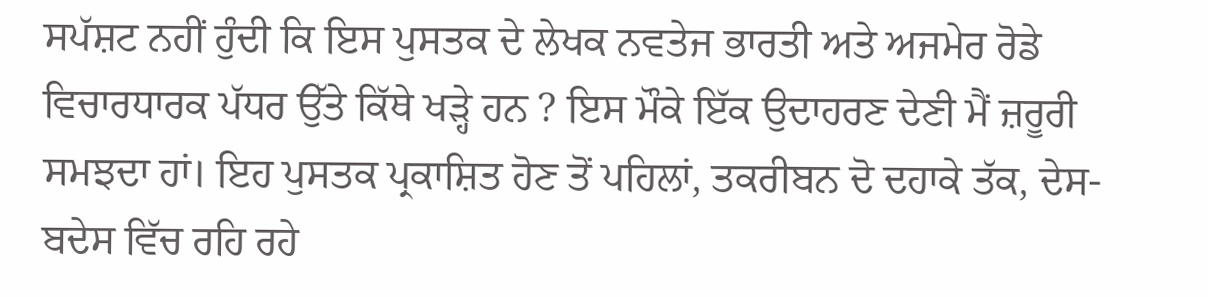ਸਪੱਸ਼ਟ ਨਹੀਂ ਹੁੰਦੀ ਕਿ ਇਸ ਪੁਸਤਕ ਦੇ ਲੇਖਕ ਨਵਤੇਜ ਭਾਰਤੀ ਅਤੇ ਅਜਮੇਰ ਰੋਡੇ ਵਿਚਾਰਧਾਰਕ ਪੱਧਰ ਉੱਤੇ ਕਿੱਥੇ ਖੜ੍ਹੇ ਹਨ ? ਇਸ ਮੌਕੇ ਇੱਕ ਉਦਾਹਰਣ ਦੇਣੀ ਮੈਂ ਜ਼ਰੂਰੀ ਸਮਝਦਾ ਹਾਂ। ਇਹ ਪੁਸਤਕ ਪ੍ਰਕਾਸ਼ਿਤ ਹੋਣ ਤੋਂ ਪਹਿਲਾਂ, ਤਕਰੀਬਨ ਦੋ ਦਹਾਕੇ ਤੱਕ, ਦੇਸ-ਬਦੇਸ ਵਿੱਚ ਰਹਿ ਰਹੇ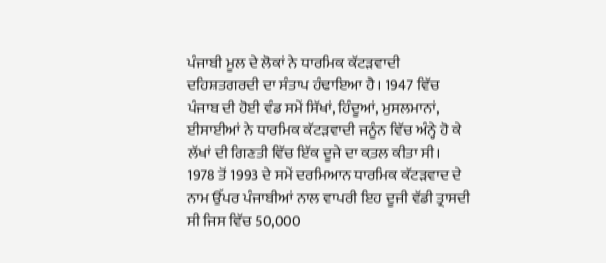ਪੰਜਾਬੀ ਮੂਲ ਦੇ ਲੋਕਾਂ ਨੇ ਧਾਰਮਿਕ ਕੱਟੜਵਾਦੀ ਦਹਿਸ਼ਤਗਰਦੀ ਦਾ ਸੰਤਾਪ ਹੰਢਾਇਆ ਹੈ। 1947 ਵਿੱਚ ਪੰਜਾਬ ਦੀ ਹੋਈ ਵੰਡ ਸਮੇਂ ਸਿੱਖਾਂ, ਹਿੰਦੂਆਂ, ਮੁਸਲਮਾਨਾਂ, ਈਸਾਈਆਂ ਨੇ ਧਾਰਮਿਕ ਕੱਟੜਵਾਦੀ ਜਨੂੰਨ ਵਿੱਚ ਅੰਨ੍ਹੇ ਹੋ ਕੇ ਲੱਖਾਂ ਦੀ ਗਿਣਤੀ ਵਿੱਚ ਇੱਕ ਦੂਜੇ ਦਾ ਕ਼ਤਲ ਕੀਤਾ ਸੀ। 1978 ਤੋਂ 1993 ਦੇ ਸਮੇਂ ਦਰਮਿਆਨ ਧਾਰਮਿਕ ਕੱਟੜਵਾਦ ਦੇ ਨਾਮ ਉੱਪਰ ਪੰਜਾਬੀਆਂ ਨਾਲ ਵਾਪਰੀ ਇਹ ਦੂਜੀ ਵੱਡੀ ਤ੍ਰਾਸਦੀ ਸੀ ਜਿਸ ਵਿੱਚ 50,000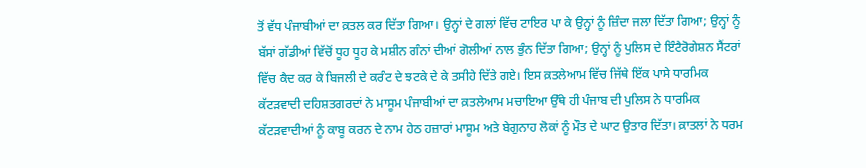ਤੋਂ ਵੱਧ ਪੰਜਾਬੀਆਂ ਦਾ ਕ਼ਤਲ ਕਰ ਦਿੱਤਾ ਗਿਆ। ਉਨ੍ਹਾਂ ਦੇ ਗਲਾਂ ਵਿੱਚ ਟਾਇਰ ਪਾ ਕੇ ਉਨ੍ਹਾਂ ਨੂੰ ਜ਼ਿੰਦਾ ਜਲਾ ਦਿੱਤਾ ਗਿਆ; ਉਨ੍ਹਾਂ ਨੂੰ ਬੱਸਾਂ ਗੱਡੀਆਂ ਵਿੱਚੋਂ ਧੂਹ ਧੂਹ ਕੇ ਮਸ਼ੀਨ ਗੰਨਾਂ ਦੀਆਂ ਗੋਲੀਆਂ ਨਾਲ ਭੁੰਨ ਦਿੱਤਾ ਗਿਆ; ਉਨ੍ਹਾਂ ਨੂੰ ਪੁਲਿਸ ਦੇ ਇੰਟੈਰੋਗੇਸ਼ਨ ਸੈਂਟਰਾਂ ਵਿੱਚ ਕੈਦ ਕਰ ਕੇ ਬਿਜਲੀ ਦੇ ਕਰੰਟ ਦੇ ਝਟਕੇ ਦੇ ਕੇ ਤਸੀਹੇ ਦਿੱਤੇ ਗਏ। ਇਸ ਕ਼ਤਲੇਆਮ ਵਿੱਚ ਜਿੱਥੇ ਇੱਕ ਪਾਸੇ ਧਾਰਮਿਕ ਕੱਟੜਵਾਦੀ ਦਹਿਸ਼ਤਗਰਦਾਂ ਨੇ ਮਾਸੂਮ ਪੰਜਾਬੀਆਂ ਦਾ ਕ਼ਤਲੇਆਮ ਮਚਾਇਆ ਉੱਥੇ ਹੀ ਪੰਜਾਬ ਦੀ ਪੁਲਿਸ ਨੇ ਧਾਰਮਿਕ ਕੱਟੜਵਾਦੀਆਂ ਨੂੰ ਕਾਬੂ ਕਰਨ ਦੇ ਨਾਮ ਹੇਠ ਹਜ਼ਾਰਾਂ ਮਾਸੂਮ ਅਤੇ ਬੇਗੁਨਾਹ ਲੋਕਾਂ ਨੂੰ ਮੌਤ ਦੇ ਘਾਟ ਉਤਾਰ ਦਿੱਤਾ। ਕ਼ਾਤਲਾਂ ਨੇ ਧਰਮ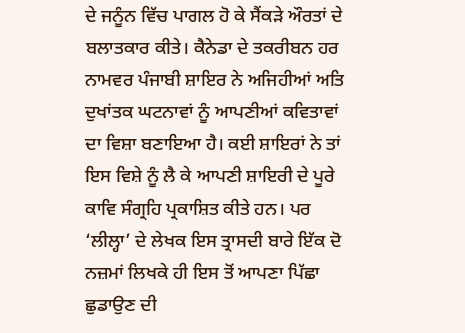ਦੇ ਜਨੂੰਨ ਵਿੱਚ ਪਾਗਲ ਹੋ ਕੇ ਸੈਂਕੜੇ ਔਰਤਾਂ ਦੇ ਬਲਾਤਕਾਰ ਕੀਤੇ। ਕੈਨੇਡਾ ਦੇ ਤਕਰੀਬਨ ਹਰ ਨਾਮਵਰ ਪੰਜਾਬੀ ਸ਼ਾਇਰ ਨੇ ਅਜਿਹੀਆਂ ਅਤਿ ਦੁਖਾਂਤਕ ਘਟਨਾਵਾਂ ਨੂੰ ਆਪਣੀਆਂ ਕਵਿਤਾਵਾਂ ਦਾ ਵਿਸ਼ਾ ਬਣਾਇਆ ਹੈ। ਕਈ ਸ਼ਾਇਰਾਂ ਨੇ ਤਾਂ ਇਸ ਵਿਸ਼ੇ ਨੂੰ ਲੈ ਕੇ ਆਪਣੀ ਸ਼ਾਇਰੀ ਦੇ ਪੂਰੇ ਕਾਵਿ ਸੰਗ੍ਰਹਿ ਪ੍ਰਕਾਸ਼ਿਤ ਕੀਤੇ ਹਨ। ਪਰ ‘ਲੀਲ੍ਹਾ’ ਦੇ ਲੇਖਕ ਇਸ ਤ੍ਰਾਸਦੀ ਬਾਰੇ ਇੱਕ ਦੋ ਨਜ਼ਮਾਂ ਲਿਖਕੇ ਹੀ ਇਸ ਤੋਂ ਆਪਣਾ ਪਿੱਛਾ ਛੁਡਾਉਣ ਦੀ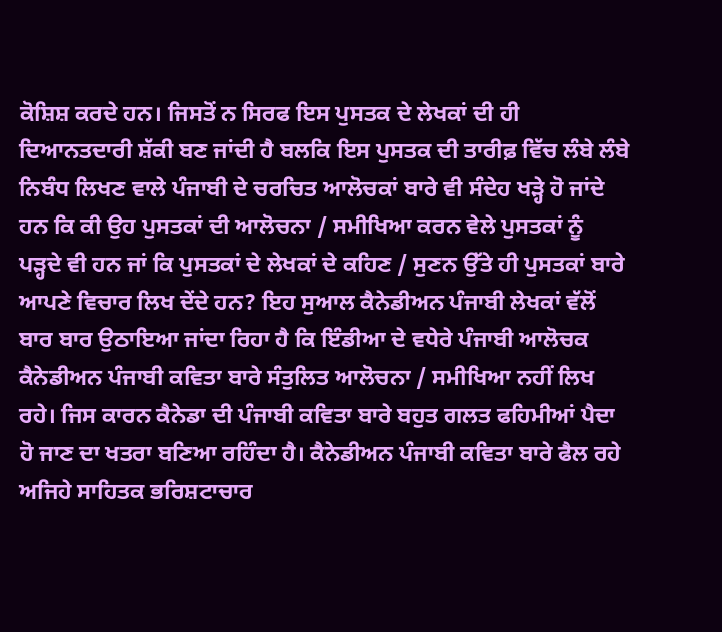ਕੋਸ਼ਿਸ਼ ਕਰਦੇ ਹਨ। ਜਿਸਤੋਂ ਨ ਸਿਰਫ ਇਸ ਪੁਸਤਕ ਦੇ ਲੇਖਕਾਂ ਦੀ ਹੀ ਦਿਆਨਤਦਾਰੀ ਸ਼ੱਕੀ ਬਣ ਜਾਂਦੀ ਹੈ ਬਲਕਿ ਇਸ ਪੁਸਤਕ ਦੀ ਤਾਰੀਫ਼ ਵਿੱਚ ਲੰਬੇ ਲੰਬੇ ਨਿਬੰਧ ਲਿਖਣ ਵਾਲੇ ਪੰਜਾਬੀ ਦੇ ਚਰਚਿਤ ਆਲੋਚਕਾਂ ਬਾਰੇ ਵੀ ਸੰਦੇਹ ਖੜ੍ਹੇ ਹੋ ਜਾਂਦੇ ਹਨ ਕਿ ਕੀ ਉਹ ਪੁਸਤਕਾਂ ਦੀ ਆਲੋਚਨਾ / ਸਮੀਖਿਆ ਕਰਨ ਵੇਲੇ ਪੁਸਤਕਾਂ ਨੂੰ ਪੜ੍ਹਦੇ ਵੀ ਹਨ ਜਾਂ ਕਿ ਪੁਸਤਕਾਂ ਦੇ ਲੇਖਕਾਂ ਦੇ ਕਹਿਣ / ਸੁਣਨ ਉੱਤੇ ਹੀ ਪੁਸਤਕਾਂ ਬਾਰੇ ਆਪਣੇ ਵਿਚਾਰ ਲਿਖ ਦੇਂਦੇ ਹਨ? ਇਹ ਸੁਆਲ ਕੈਨੇਡੀਅਨ ਪੰਜਾਬੀ ਲੇਖਕਾਂ ਵੱਲੋਂ ਬਾਰ ਬਾਰ ਉਠਾਇਆ ਜਾਂਦਾ ਰਿਹਾ ਹੈ ਕਿ ਇੰਡੀਆ ਦੇ ਵਧੇਰੇ ਪੰਜਾਬੀ ਆਲੋਚਕ ਕੈਨੇਡੀਅਨ ਪੰਜਾਬੀ ਕਵਿਤਾ ਬਾਰੇ ਸੰਤੁਲਿਤ ਆਲੋਚਨਾ / ਸਮੀਖਿਆ ਨਹੀਂ ਲਿਖ ਰਹੇ। ਜਿਸ ਕਾਰਨ ਕੈਨੇਡਾ ਦੀ ਪੰਜਾਬੀ ਕਵਿਤਾ ਬਾਰੇ ਬਹੁਤ ਗਲਤ ਫਹਿਮੀਆਂ ਪੈਦਾ ਹੋ ਜਾਣ ਦਾ ਖਤਰਾ ਬਣਿਆ ਰਹਿੰਦਾ ਹੈ। ਕੈਨੇਡੀਅਨ ਪੰਜਾਬੀ ਕਵਿਤਾ ਬਾਰੇ ਫੈਲ ਰਹੇ ਅਜਿਹੇ ਸਾਹਿਤਕ ਭਰਿਸ਼ਟਾਚਾਰ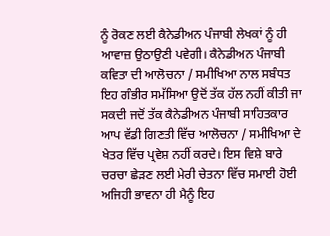ਨੂੰ ਰੋਕਣ ਲਈ ਕੈਨੇਡੀਅਨ ਪੰਜਾਬੀ ਲੇਖਕਾਂ ਨੂੰ ਹੀ ਆਵਾਜ਼ ਉਠਾਉਣੀ ਪਵੇਗੀ। ਕੈਨੇਡੀਅਨ ਪੰਜਾਬੀ ਕਵਿਤਾ ਦੀ ਆਲੋਚਨਾ / ਸਮੀਖਿਆ ਨਾਲ ਸਬੰਧਤ ਇਹ ਗੰਭੀਰ ਸਮੱਸਿਆ ਉਦੋਂ ਤੱਕ ਹੱਲ ਨਹੀਂ ਕੀਤੀ ਜਾ ਸਕਦੀ ਜਦੋਂ ਤੱਕ ਕੈਨੇਡੀਅਨ ਪੰਜਾਬੀ ਸਾਹਿਤਕਾਰ ਆਪ ਵੱਡੀ ਗਿਣਤੀ ਵਿੱਚ ਆਲੋਚਨਾ / ਸਮੀਖਿਆ ਦੇ ਖੇਤਰ ਵਿੱਚ ਪ੍ਰਵੇਸ਼ ਨਹੀਂ ਕਰਦੇ। ਇਸ ਵਿਸ਼ੇ ਬਾਰੇ ਚਰਚਾ ਛੇੜਣ ਲਈ ਮੇਰੀ ਚੇਤਨਾ ਵਿੱਚ ਸਮਾਈ ਹੋਈ ਅਜਿਹੀ ਭਾਵਨਾ ਹੀ ਮੈਨੂੰ ਇਹ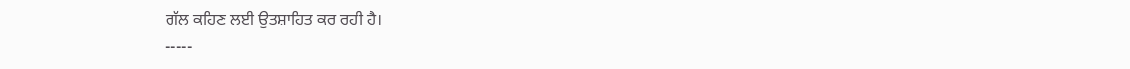ਗੱਲ ਕਹਿਣ ਲਈ ਉਤਸ਼ਾਹਿਤ ਕਰ ਰਹੀ ਹੈ।
-----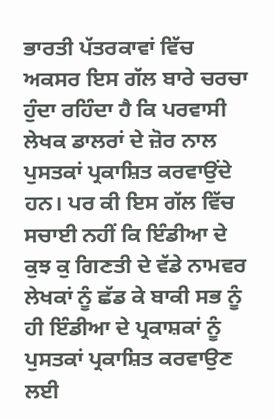ਭਾਰਤੀ ਪੱਤਰਕਾਵਾਂ ਵਿੱਚ ਅਕਸਰ ਇਸ ਗੱਲ ਬਾਰੇ ਚਰਚਾ ਹੁੰਦਾ ਰਹਿੰਦਾ ਹੈ ਕਿ ਪਰਵਾਸੀ ਲੇਖਕ ਡਾਲਰਾਂ ਦੇ ਜ਼ੋਰ ਨਾਲ ਪੁਸਤਕਾਂ ਪ੍ਰਕਾਸ਼ਿਤ ਕਰਵਾਉਂਦੇ ਹਨ। ਪਰ ਕੀ ਇਸ ਗੱਲ ਵਿੱਚ ਸਚਾਈ ਨਹੀਂ ਕਿ ਇੰਡੀਆ ਦੇ ਕੁਝ ਕੁ ਗਿਣਤੀ ਦੇ ਵੱਡੇ ਨਾਮਵਰ ਲੇਖਕਾਂ ਨੂੰ ਛੱਡ ਕੇ ਬਾਕੀ ਸਭ ਨੂੰ ਹੀ ਇੰਡੀਆ ਦੇ ਪ੍ਰਕਾਸ਼ਕਾਂ ਨੂੰ ਪੁਸਤਕਾਂ ਪ੍ਰਕਾਸ਼ਿਤ ਕਰਵਾਉਣ ਲਈ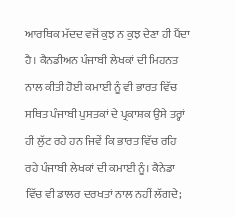ਆਰਥਿਕ ਮੱਦਦ ਵਜੋਂ ਕੁਝ ਨ ਕੁਝ ਦੇਣਾ ਹੀ ਪੈਂਦਾ ਹੈ। ਕੈਨਡੀਅਨ ਪੰਜਾਬੀ ਲੇਖਕਾਂ ਦੀ ਮਿਹਨਤ ਨਾਲ ਕੀਤੀ ਹੋਈ ਕਮਾਈ ਨੂੰ ਵੀ ਭਾਰਤ ਵਿੱਚ ਸਥਿਤ ਪੰਜਾਬੀ ਪੁਸਤਕਾਂ ਦੇ ਪ੍ਰਕਾਸ਼ਕ ਉਸੇ ਤਰ੍ਹਾਂ ਹੀ ਲੁੱਟ ਰਹੇ ਹਨ ਜਿਵੇਂ ਕਿ ਭਾਰਤ ਵਿੱਚ ਰਹਿ ਰਹੇ ਪੰਜਾਬੀ ਲੇਖਕਾਂ ਦੀ ਕਮਾਈ ਨੂੰ। ਕੈਨੇਡਾ ਵਿੱਚ ਵੀ ਡਾਲਰ ਦਰਖਤਾਂ ਨਾਲ ਨਹੀਂ ਲੱਗਦੇ;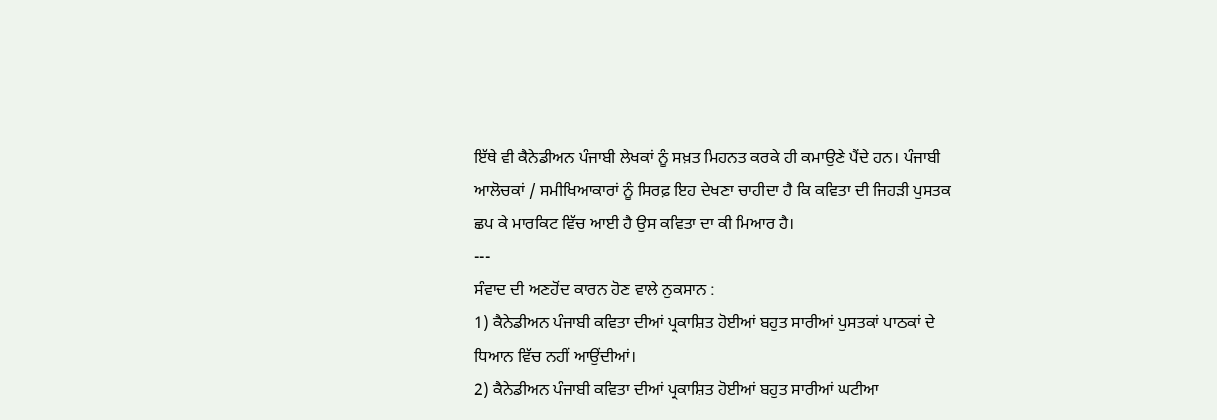ਇੱਥੇ ਵੀ ਕੈਨੇਡੀਅਨ ਪੰਜਾਬੀ ਲੇਖਕਾਂ ਨੂੰ ਸਖ਼ਤ ਮਿਹਨਤ ਕਰਕੇ ਹੀ ਕਮਾਉਣੇ ਪੈਂਦੇ ਹਨ। ਪੰਜਾਬੀ ਆਲੋਚਕਾਂ / ਸਮੀਖਿਆਕਾਰਾਂ ਨੂੰ ਸਿਰਫ਼ ਇਹ ਦੇਖਣਾ ਚਾਹੀਦਾ ਹੈ ਕਿ ਕਵਿਤਾ ਦੀ ਜਿਹੜੀ ਪੁਸਤਕ ਛਪ ਕੇ ਮਾਰਕਿਟ ਵਿੱਚ ਆਈ ਹੈ ਉਸ ਕਵਿਤਾ ਦਾ ਕੀ ਮਿਆਰ ਹੈ।
---
ਸੰਵਾਦ ਦੀ ਅਣਹੋਂਦ ਕਾਰਨ ਹੋਣ ਵਾਲੇ ਨੁਕਸਾਨ :
1) ਕੈਨੇਡੀਅਨ ਪੰਜਾਬੀ ਕਵਿਤਾ ਦੀਆਂ ਪ੍ਰਕਾਸ਼ਿਤ ਹੋਈਆਂ ਬਹੁਤ ਸਾਰੀਆਂ ਪੁਸਤਕਾਂ ਪਾਠਕਾਂ ਦੇ ਧਿਆਨ ਵਿੱਚ ਨਹੀਂ ਆਉਂਦੀਆਂ।
2) ਕੈਨੇਡੀਅਨ ਪੰਜਾਬੀ ਕਵਿਤਾ ਦੀਆਂ ਪ੍ਰਕਾਸ਼ਿਤ ਹੋਈਆਂ ਬਹੁਤ ਸਾਰੀਆਂ ਘਟੀਆ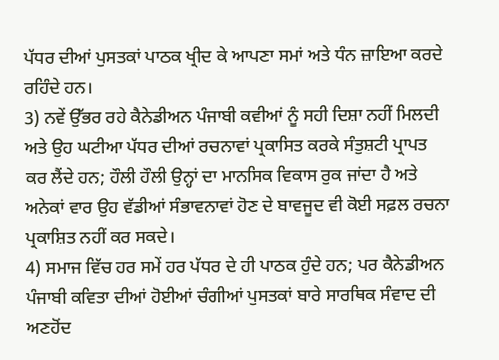ਪੱਧਰ ਦੀਆਂ ਪੁਸਤਕਾਂ ਪਾਠਕ ਖ੍ਰੀਦ ਕੇ ਆਪਣਾ ਸਮਾਂ ਅਤੇ ਧੰਨ ਜ਼ਾਇਆ ਕਰਦੇ ਰਹਿੰਦੇ ਹਨ।
3) ਨਵੇਂ ਉੱਭਰ ਰਹੇ ਕੈਨੇਡੀਅਨ ਪੰਜਾਬੀ ਕਵੀਆਂ ਨੂੰ ਸਹੀ ਦਿਸ਼ਾ ਨਹੀਂ ਮਿਲਦੀ ਅਤੇ ਉਹ ਘਟੀਆ ਪੱਧਰ ਦੀਆਂ ਰਚਨਾਵਾਂ ਪ੍ਰਕਾਸਿਤ ਕਰਕੇ ਸੰਤੁਸ਼ਟੀ ਪ੍ਰਾਪਤ ਕਰ ਲੈਂਦੇ ਹਨ; ਹੌਲੀ ਹੌਲੀ ਉਨ੍ਹਾਂ ਦਾ ਮਾਨਸਿਕ ਵਿਕਾਸ ਰੁਕ ਜਾਂਦਾ ਹੈ ਅਤੇ ਅਨੇਕਾਂ ਵਾਰ ਉਹ ਵੱਡੀਆਂ ਸੰਭਾਵਨਾਵਾਂ ਹੋਣ ਦੇ ਬਾਵਜੂਦ ਵੀ ਕੋਈ ਸਫ਼ਲ ਰਚਨਾ ਪ੍ਰਕਾਸ਼ਿਤ ਨਹੀਂ ਕਰ ਸਕਦੇ।
4) ਸਮਾਜ ਵਿੱਚ ਹਰ ਸਮੇਂ ਹਰ ਪੱਧਰ ਦੇ ਹੀ ਪਾਠਕ ਹੁੰਦੇ ਹਨ; ਪਰ ਕੈਨੇਡੀਅਨ ਪੰਜਾਬੀ ਕਵਿਤਾ ਦੀਆਂ ਹੋਈਆਂ ਚੰਗੀਆਂ ਪੁਸਤਕਾਂ ਬਾਰੇ ਸਾਰਥਿਕ ਸੰਵਾਦ ਦੀ ਅਣਹੋਂਦ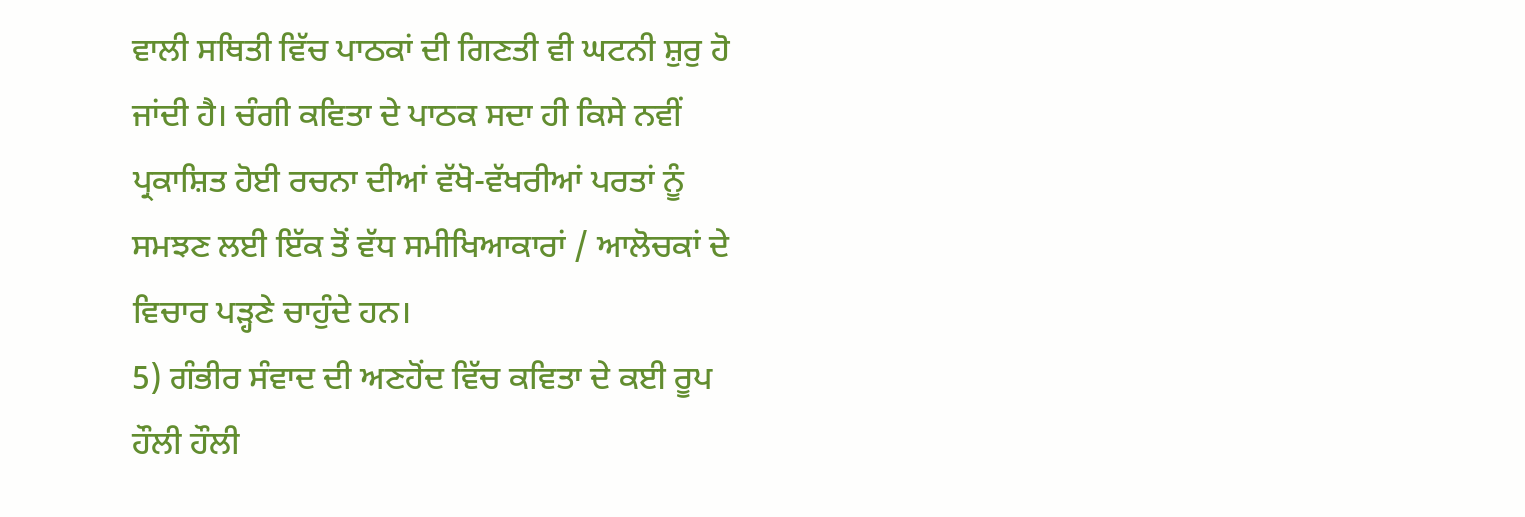ਵਾਲੀ ਸਥਿਤੀ ਵਿੱਚ ਪਾਠਕਾਂ ਦੀ ਗਿਣਤੀ ਵੀ ਘਟਨੀ ਸ਼ੁਰੁ ਹੋ ਜਾਂਦੀ ਹੈ। ਚੰਗੀ ਕਵਿਤਾ ਦੇ ਪਾਠਕ ਸਦਾ ਹੀ ਕਿਸੇ ਨਵੀਂ ਪ੍ਰਕਾਸ਼ਿਤ ਹੋਈ ਰਚਨਾ ਦੀਆਂ ਵੱਖੋ-ਵੱਖਰੀਆਂ ਪਰਤਾਂ ਨੂੰ ਸਮਝਣ ਲਈ ਇੱਕ ਤੋਂ ਵੱਧ ਸਮੀਖਿਆਕਾਰਾਂ / ਆਲੋਚਕਾਂ ਦੇ ਵਿਚਾਰ ਪੜ੍ਹਣੇ ਚਾਹੁੰਦੇ ਹਨ।
5) ਗੰਭੀਰ ਸੰਵਾਦ ਦੀ ਅਣਹੋਂਦ ਵਿੱਚ ਕਵਿਤਾ ਦੇ ਕਈ ਰੂਪ ਹੌਲੀ ਹੌਲੀ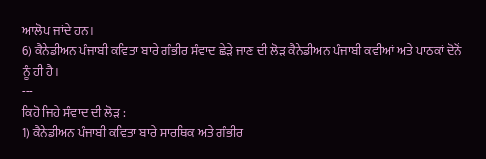ਆਲੋਪ ਜਾਂਦੇ ਹਨ।
6) ਕੈਨੇਡੀਅਨ ਪੰਜਾਬੀ ਕਵਿਤਾ ਬਾਰੇ ਗੰਭੀਰ ਸੰਵਾਦ ਛੇੜੇ ਜਾਣ ਦੀ ਲੋੜ ਕੈਨੇਡੀਅਨ ਪੰਜਾਬੀ ਕਵੀਆਂ ਅਤੇ ਪਾਠਕਾਂ ਦੋਨੋਂ ਨੂੰ ਹੀ ਹੈ।
---
ਕਿਹੋ ਜਿਹੇ ਸੰਵਾਦ ਦੀ ਲੋੜ :
1) ਕੈਨੇਡੀਅਨ ਪੰਜਾਬੀ ਕਵਿਤਾ ਬਾਰੇ ਸਾਰਥਿਕ ਅਤੇ ਗੰਭੀਰ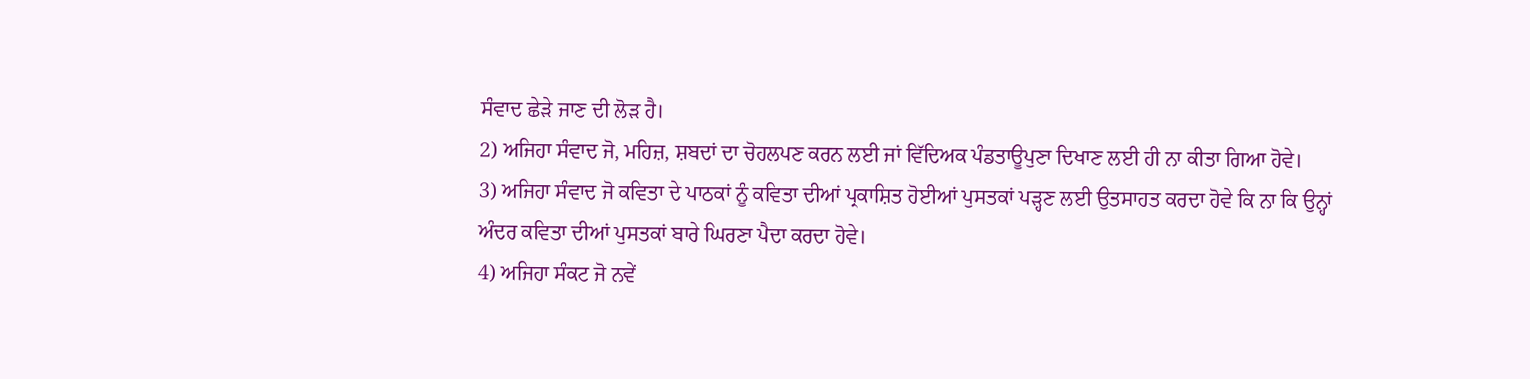ਸੰਵਾਦ ਛੇੜੇ ਜਾਣ ਦੀ ਲੋੜ ਹੈ।
2) ਅਜਿਹਾ ਸੰਵਾਦ ਜੋ, ਮਹਿਜ਼, ਸ਼ਬਦਾਂ ਦਾ ਚੋਹਲਪਣ ਕਰਨ ਲਈ ਜਾਂ ਵਿੱਦਿਅਕ ਪੰਡਤਾਊਪੁਣਾ ਦਿਖਾਣ ਲਈ ਹੀ ਨਾ ਕੀਤਾ ਗਿਆ ਹੋਵੇ।
3) ਅਜਿਹਾ ਸੰਵਾਦ ਜੋ ਕਵਿਤਾ ਦੇ ਪਾਠਕਾਂ ਨੂੰ ਕਵਿਤਾ ਦੀਆਂ ਪ੍ਰਕਾਸ਼ਿਤ ਹੋਈਆਂ ਪੁਸਤਕਾਂ ਪੜ੍ਹਣ ਲਈ ਉਤਸਾਹਤ ਕਰਦਾ ਹੋਵੇ ਕਿ ਨਾ ਕਿ ਉਨ੍ਹਾਂ ਅੰਦਰ ਕਵਿਤਾ ਦੀਆਂ ਪੁਸਤਕਾਂ ਬਾਰੇ ਘਿਰਣਾ ਪੈਦਾ ਕਰਦਾ ਹੋਵੇ।
4) ਅਜਿਹਾ ਸੰਕਟ ਜੋ ਨਵੇਂ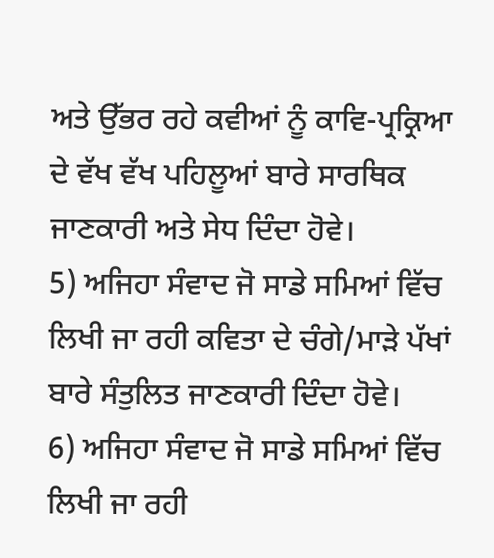ਅਤੇ ਉੱਭਰ ਰਹੇ ਕਵੀਆਂ ਨੂੰ ਕਾਵਿ-ਪ੍ਰਕ੍ਰਿਆ ਦੇ ਵੱਖ ਵੱਖ ਪਹਿਲੂਆਂ ਬਾਰੇ ਸਾਰਥਿਕ ਜਾਣਕਾਰੀ ਅਤੇ ਸੇਧ ਦਿੰਦਾ ਹੋਵੇ।
5) ਅਜਿਹਾ ਸੰਵਾਦ ਜੋ ਸਾਡੇ ਸਮਿਆਂ ਵਿੱਚ ਲਿਖੀ ਜਾ ਰਹੀ ਕਵਿਤਾ ਦੇ ਚੰਗੇ/ਮਾੜੇ ਪੱਖਾਂ ਬਾਰੇ ਸੰਤੁਲਿਤ ਜਾਣਕਾਰੀ ਦਿੰਦਾ ਹੋਵੇ।
6) ਅਜਿਹਾ ਸੰਵਾਦ ਜੋ ਸਾਡੇ ਸਮਿਆਂ ਵਿੱਚ ਲਿਖੀ ਜਾ ਰਹੀ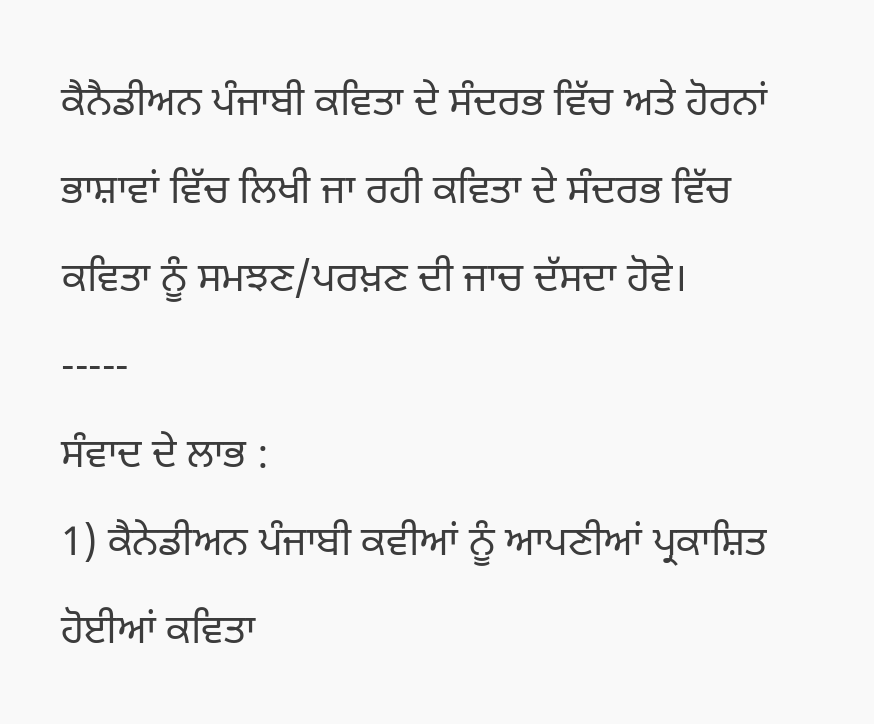ਕੈਨੈਡੀਅਨ ਪੰਜਾਬੀ ਕਵਿਤਾ ਦੇ ਸੰਦਰਭ ਵਿੱਚ ਅਤੇ ਹੋਰਨਾਂ ਭਾਸ਼ਾਵਾਂ ਵਿੱਚ ਲਿਖੀ ਜਾ ਰਹੀ ਕਵਿਤਾ ਦੇ ਸੰਦਰਭ ਵਿੱਚ ਕਵਿਤਾ ਨੂੰ ਸਮਝਣ/ਪਰਖ਼ਣ ਦੀ ਜਾਚ ਦੱਸਦਾ ਹੋਵੇ।
-----
ਸੰਵਾਦ ਦੇ ਲਾਭ :
1) ਕੈਨੇਡੀਅਨ ਪੰਜਾਬੀ ਕਵੀਆਂ ਨੂੰ ਆਪਣੀਆਂ ਪ੍ਰਕਾਸ਼ਿਤ ਹੋਈਆਂ ਕਵਿਤਾ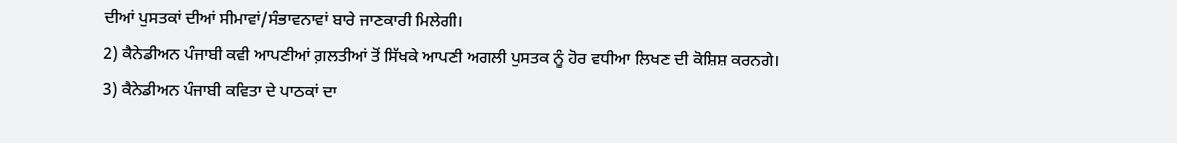ਦੀਆਂ ਪੁਸਤਕਾਂ ਦੀਆਂ ਸੀਮਾਵਾਂ/ਸੰਭਾਵਨਾਵਾਂ ਬਾਰੇ ਜਾਣਕਾਰੀ ਮਿਲੇਗੀ।
2) ਕੈਨੇਡੀਅਨ ਪੰਜਾਬੀ ਕਵੀ ਆਪਣੀਆਂ ਗ਼ਲਤੀਆਂ ਤੋਂ ਸਿੱਖਕੇ ਆਪਣੀ ਅਗਲੀ ਪੁਸਤਕ ਨੂੰ ਹੋਰ ਵਧੀਆ ਲਿਖਣ ਦੀ ਕੋਸ਼ਿਸ਼ ਕਰਨਗੇ।
3) ਕੈਨੇਡੀਅਨ ਪੰਜਾਬੀ ਕਵਿਤਾ ਦੇ ਪਾਠਕਾਂ ਦਾ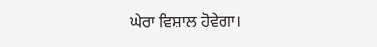ਘੇਰਾ ਵਿਸ਼ਾਲ ਹੋਵੇਗਾ।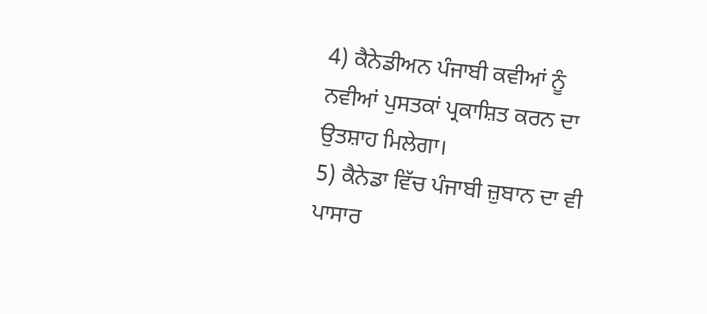4) ਕੈਨੇਡੀਅਨ ਪੰਜਾਬੀ ਕਵੀਆਂ ਨੂੰ ਨਵੀਆਂ ਪੁਸਤਕਾਂ ਪ੍ਰਕਾਸ਼ਿਤ ਕਰਨ ਦਾ ਉਤਸ਼ਾਹ ਮਿਲੇਗਾ।
5) ਕੈਨੇਡਾ ਵਿੱਚ ਪੰਜਾਬੀ ਜ਼ੁਬਾਨ ਦਾ ਵੀ ਪਾਸਾਰ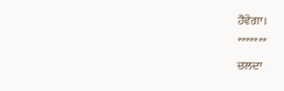ਹੋਵੇਗਾ।
*******
ਚਲਦਾ